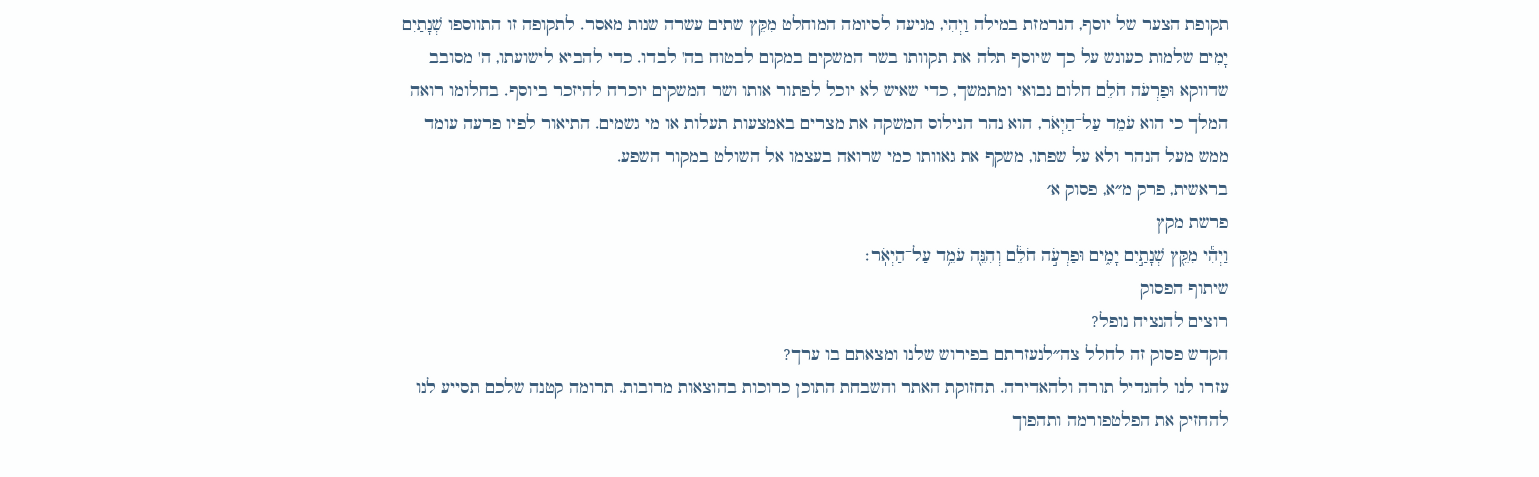תקופת הצער של יוסף, הנרמזת במילה וַיְהִי, מגיעה לסיומה המוחלט מִקֵּץ שתים עשרה שנות מאסר. לתקופה זו התווספו שְׁנָתַיִם יָמִים שלמות כעונש על כך שיוסף תלה את תקוותו בשר המשקים במקום לבטוח בה' לבדו. כדי להביא לישועתו, ה' מסובב שדווקא וּפַרְעֹה חֹלֵם חלום נבואי ומתמשך, כדי שאיש לא יוכל לפתור אותו ושר המשקים יוכרח להיזכר ביוסף. בחלומו רואה המלך כי הוא עֹמֵד עַל־הַיְאֹר, הוא נהר הנילוס המשקה את מצרים באמצעות תעלות או מי גשמים. התיאור לפיו פרעה עומד ממש מעל הנהר ולא על שפתו, משקף את גאוותו כמי שרואה בעצמו אל השולט במקור השפע.
בראשית, פרק מ״א, פסוק א׳
פרשת מקץ
וַיְהִ֕י מִקֵּ֖ץ שְׁנָתַ֣יִם יָמִ֑ים וּפַרְעֹ֣ה חֹלֵ֔ם וְהִנֵּ֖ה עֹמֵ֥ד עַל־הַיְאֹֽר׃
שיתוף הפסוק
רוצים להנציח נופל?
הקדש פסוק זה לחלל צה״לנעזרתם בפירוש שלנו ומצאתם בו ערך?
עזרו לנו להגדיל תורה ולהאדירה. תחזוקת האתר והשבחת התוכן כרוכות בהוצאות מרובות. תרומה קטנה שלכם תסייע לנו להחזיק את הפלטפורמה ותהפוך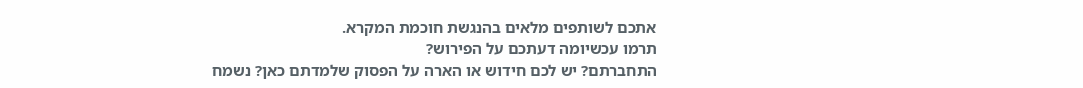אתכם לשותפים מלאים בהנגשת חוכמת המקרא.
תרמו עכשיומה דעתכם על הפירוש?
התחברתם? יש לכם חידוש או הארה על הפסוק שלמדתם כאן? נשמח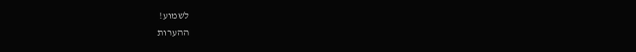לשמוע!
ההערות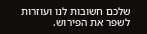שלכם חשובות לנו ועוזרות לשפר את הפירוש.